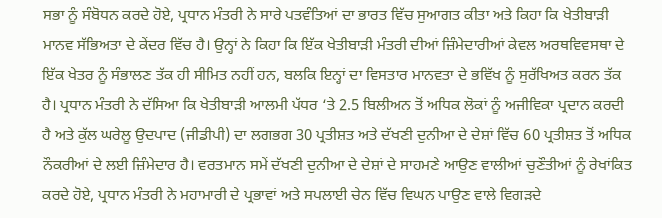ਸਭਾ ਨੂੰ ਸੰਬੋਧਨ ਕਰਦੇ ਹੋਏ, ਪ੍ਰਧਾਨ ਮੰਤਰੀ ਨੇ ਸਾਰੇ ਪਤਵੰਤਿਆਂ ਦਾ ਭਾਰਤ ਵਿੱਚ ਸੁਆਗਤ ਕੀਤਾ ਅਤੇ ਕਿਹਾ ਕਿ ਖੇਤੀਬਾੜੀ ਮਾਨਵ ਸੱਭਿਅਤਾ ਦੇ ਕੇਂਦਰ ਵਿੱਚ ਹੈ। ਉਨ੍ਹਾਂ ਨੇ ਕਿਹਾ ਕਿ ਇੱਕ ਖੇਤੀਬਾੜੀ ਮੰਤਰੀ ਦੀਆਂ ਜ਼ਿੰਮੇਦਾਰੀਆਂ ਕੇਵਲ ਅਰਥਵਿਵਸਥਾ ਦੇ ਇੱਕ ਖੇਤਰ ਨੂੰ ਸੰਭਾਲਣ ਤੱਕ ਹੀ ਸੀਮਿਤ ਨਹੀਂ ਹਨ, ਬਲਕਿ ਇਨ੍ਹਾਂ ਦਾ ਵਿਸਤਾਰ ਮਾਨਵਤਾ ਦੇ ਭਵਿੱਖ ਨੂੰ ਸੁਰੱਖਿਅਤ ਕਰਨ ਤੱਕ ਹੈ। ਪ੍ਰਧਾਨ ਮੰਤਰੀ ਨੇ ਦੱਸਿਆ ਕਿ ਖੇਤੀਬਾੜੀ ਆਲਮੀ ਪੱਧਰ ‘ਤੇ 2.5 ਬਿਲੀਅਨ ਤੋਂ ਅਧਿਕ ਲੋਕਾਂ ਨੂੰ ਅਜੀਵਿਕਾ ਪ੍ਰਦਾਨ ਕਰਦੀ ਹੈ ਅਤੇ ਕੁੱਲ ਘਰੇਲੂ ਉਦਪਾਦ (ਜੀਡੀਪੀ) ਦਾ ਲਗਭਗ 30 ਪ੍ਰਤੀਸ਼ਤ ਅਤੇ ਦੱਖਣੀ ਦੁਨੀਆ ਦੇ ਦੇਸ਼ਾਂ ਵਿੱਚ 60 ਪ੍ਰਤੀਸ਼ਤ ਤੋਂ ਅਧਿਕ ਨੌਕਰੀਆਂ ਦੇ ਲਈ ਜ਼ਿੰਮੇਦਾਰ ਹੈ। ਵਰਤਮਾਨ ਸਮੇਂ ਦੱਖਣੀ ਦੁਨੀਆ ਦੇ ਦੇਸ਼ਾਂ ਦੇ ਸਾਹਮਣੇ ਆਉਣ ਵਾਲੀਆਂ ਚੁਣੌਤੀਆਂ ਨੂੰ ਰੇਖਾਂਕਿਤ ਕਰਦੇ ਹੋਏ, ਪ੍ਰਧਾਨ ਮੰਤਰੀ ਨੇ ਮਹਾਮਾਰੀ ਦੇ ਪ੍ਰਭਾਵਾਂ ਅਤੇ ਸਪਲਾਈ ਚੇਨ ਵਿੱਚ ਵਿਘਨ ਪਾਉਣ ਵਾਲੇ ਵਿਗੜਦੇ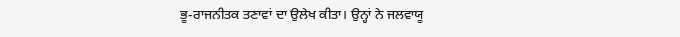ਭੂ-ਰਾਜਨੀਤਕ ਤਣਾਵਾਂ ਦਾ ਉਲੇਖ ਕੀਤਾ। ਉਨ੍ਹਾਂ ਨੇ ਜਲਵਾਯੂ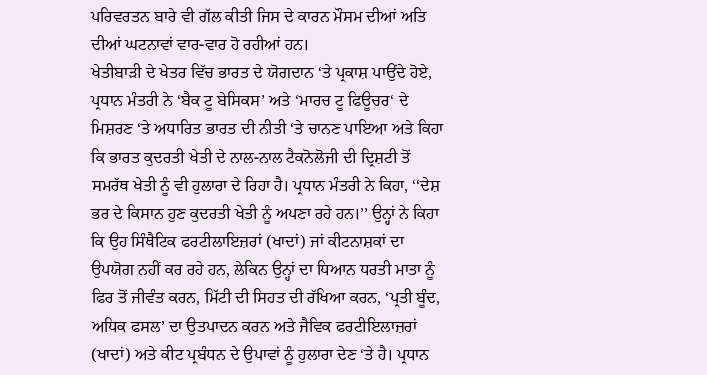ਪਰਿਵਰਤਨ ਬਾਰੇ ਵੀ ਗੱਲ ਕੀਤੀ ਜਿਸ ਦੇ ਕਾਰਨ ਮੌਸਮ ਦੀਆਂ ਅਤਿ ਦੀਆਂ ਘਟਨਾਵਾਂ ਵਾਰ-ਵਾਰ ਹੋ ਰਹੀਆਂ ਹਨ।
ਖੇਤੀਬਾੜੀ ਦੇ ਖੇਤਰ ਵਿੱਚ ਭਾਰਤ ਦੇ ਯੋਗਦਾਨ ‘ਤੇ ਪ੍ਰਕਾਸ਼ ਪਾਉਂਦੇ ਹੋਏ, ਪ੍ਰਧਾਨ ਮੰਤਰੀ ਨੇ ‘ਬੈਕ ਟੂ ਬੇਸਿਕਸ’ ਅਤੇ ‘ਮਾਰਚ ਟੂ ਫਿਊਚਰ‘ ਦੇ ਮਿਸ਼ਰਣ ‘ਤੇ ਅਧਾਰਿਤ ਭਾਰਤ ਦੀ ਨੀਤੀ ‘ਤੇ ਚਾਨਣ ਪਾਇਆ ਅਤੇ ਕਿਹਾ ਕਿ ਭਾਰਤ ਕੁਦਰਤੀ ਖੇਤੀ ਦੇ ਨਾਲ-ਨਾਲ ਟੈਕਨੋਲੋਜੀ ਦੀ ਦ੍ਰਿਸ਼ਟੀ ਤੋਂ ਸਮਰੱਥ ਖੇਤੀ ਨੂੰ ਵੀ ਹੁਲਾਰਾ ਦੇ ਰਿਹਾ ਹੈ। ਪ੍ਰਧਾਨ ਮੰਤਰੀ ਨੇ ਕਿਹਾ, ‘‘ਦੇਸ਼ ਭਰ ਦੇ ਕਿਸਾਨ ਹੁਣ ਕੁਦਰਤੀ ਖੇਤੀ ਨੂੰ ਅਪਣਾ ਰਹੇ ਹਨ।’’ ਉਨ੍ਹਾਂ ਨੇ ਕਿਹਾ ਕਿ ਉਹ ਸਿੰਥੈਟਿਕ ਫਰਟੀਲਾਇਜ਼ਰਾਂ (ਖਾਦਾਂ) ਜਾਂ ਕੀਟਨਾਸ਼ਕਾਂ ਦਾ ਉਪਯੋਗ ਨਹੀਂ ਕਰ ਰਹੇ ਹਨ, ਲੇਕਿਨ ਉਨ੍ਹਾਂ ਦਾ ਧਿਆਨ ਧਰਤੀ ਮਾਤਾ ਨੂੰ ਫਿਰ ਤੋਂ ਜੀਵੰਤ ਕਰਨ, ਮਿੱਟੀ ਦੀ ਸਿਹਤ ਦੀ ਰੱਖਿਆ ਕਰਨ, ‘ਪ੍ਰਤੀ ਬੂੰਦ, ਅਧਿਕ ਫਸਲ’ ਦਾ ਉਤਪਾਦਨ ਕਰਨ ਅਤੇ ਜੈਵਿਕ ਫਰਟੀਇਲਾਜ਼ਰਾਂ (ਖਾਦਾਂ) ਅਤੇ ਕੀਟ ਪ੍ਰਬੰਧਨ ਦੇ ਉਪਾਵਾਂ ਨੂੰ ਹੁਲਾਰਾ ਦੇਣ ‘ਤੇ ਹੈ। ਪ੍ਰਧਾਨ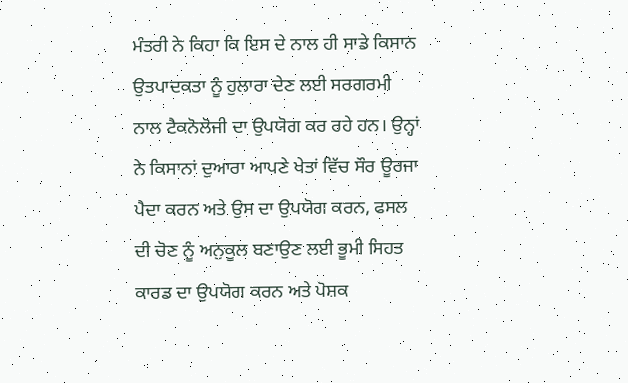ਮੰਤਰੀ ਨੇ ਕਿਹਾ ਕਿ ਇਸ ਦੇ ਨਾਲ ਹੀ ਸਾਡੇ ਕਿਸਾਨ ਉਤਪਾਦਕਤਾ ਨੂੰ ਹੁਲਾਰਾ ਦੇਣ ਲਈ ਸਰਗਰਮੀ ਨਾਲ ਟੈਕਨੋਲੋਜੀ ਦਾ ਉਪਯੋਗ ਕਰ ਰਹੇ ਹਨ। ਉਨ੍ਹਾਂ ਨੇ ਕਿਸਾਨਾਂ ਦੁਆਰਾ ਆਪਣੇ ਖੇਤਾਂ ਵਿੱਚ ਸੌਰ ਊਰਜਾ ਪੈਦਾ ਕਰਨ ਅਤੇ ਉਸ ਦਾ ਉਪਯੋਗ ਕਰਨ, ਫਸਲ ਦੀ ਚੋਣ ਨੂੰ ਅਨੁਕੂਲ ਬਣਾਉਣ ਲਈ ਭੂਮੀ ਸਿਹਤ ਕਾਰਡ ਦਾ ਉਪਯੋਗ ਕਰਨ ਅਤੇ ਪੋਸ਼ਕ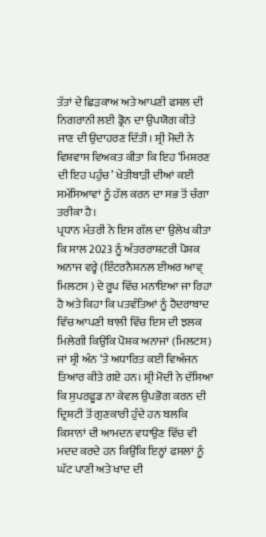ਤੱਤਾਂ ਦੇ ਛਿੜਕਾਅ ਅਤੇ ਆਪਣੀ ਫਸਲ ਦੀ ਨਿਗਰਾਨੀ ਲਈ ਡ੍ਰੋਨ ਦਾ ਉਪਯੋਗ ਕੀਤੇ ਜਾਣ ਦੀ ਉਦਾਹਰਣ ਦਿੱਤੀ। ਸ਼੍ਰੀ ਮੋਦੀ ਨੇ ਵਿਸ਼ਵਾਸ ਵਿਅਕਤ ਕੀਤਾ ਕਿ ਇਹ ‘ਮਿਸ਼ਰਣ ਦੀ ਇਹ ਪਹੁੰਚ’ ਖੇਤੀਬਾੜੀ ਦੀਆਂ ਕਈ ਸਮੱਸਿਆਵਾਂ ਨੂੰ ਹੱਲ ਕਰਨ ਦਾ ਸਭ ਤੋਂ ਚੰਗਾ ਤਰੀਕਾ ਹੈ।
ਪ੍ਰਧਾਨ ਮੰਤਰੀ ਨੇ ਇਸ ਗੱਲ ਦਾ ਉਲੇਖ ਕੀਤਾ ਕਿ ਸਾਲ 2023 ਨੂੰ ਅੰਤਰਰਾਸ਼ਟਰੀ ਪੋਸ਼ਕ ਅਨਾਜ ਵਰ੍ਹੇ (ਇੰਟਰਨੈਸ਼ਨਲ ਈਅਰ ਆਵ੍ ਮਿਲਟਸ ) ਦੇ ਰੂਪ ਵਿੱਚ ਮਨਾਇਆ ਜਾ ਰਿਹਾ ਹੈ ਅਤੇ ਕਿਹਾ ਕਿ ਪਤਵੰਤਿਆਂ ਨੂੰ ਹੈਦਰਾਬਾਦ ਵਿੱਚ ਆਪਣੀ ਥਾਲੀ ਵਿੱਚ ਇਸ ਦੀ ਝਲਕ ਮਿਲੇਗੀ ਕਿਉਂਕਿ ਪੋਸ਼ਕ ਅਨਾਜਾਂ (ਮਿਲਟਸ) ਜਾਂ ਸ਼੍ਰੀ ਅੰਨ ‘ਤੇ ਅਧਾਰਿਤ ਕਈ ਵਿਅੰਜਨ ਤਿਆਰ ਕੀਤੇ ਗਏ ਹਨ। ਸ਼੍ਰੀ ਮੋਦੀ ਨੇ ਦੱਸਿਆ ਕਿ ਸੁਪਰਫੂਡ ਨਾ ਕੇਵਲ ਉਪਭੋਗ ਕਰਨ ਦੀ ਦ੍ਰਿਸ਼ਟੀ ਤੋਂ ਗੁਣਕਾਰੀ ਹੁੰਦੇ ਹਨ ਬਲਕਿ ਕਿਸਾਨਾਂ ਦੀ ਆਮਦਨ ਵਧਾਉਣ ਵਿੱਚ ਵੀ ਮਦਦ ਕਰਦੇ ਹਨ ਕਿਉਂਕਿ ਇਨ੍ਹਾਂ ਫਸਲਾਂ ਨੂੰ ਘੱਟ ਪਾਣੀ ਅਤੇ ਖਾਦ ਦੀ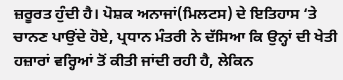ਜ਼ਰੂਰਤ ਹੁੰਦੀ ਹੈ। ਪੋਸ਼ਕ ਅਨਾਜਾਂ(ਮਿਲਟਸ) ਦੇ ਇਤਿਹਾਸ ‘ਤੇ ਚਾਨਣ ਪਾਉਂਦੇ ਹੋਏ, ਪ੍ਰਧਾਨ ਮੰਤਰੀ ਨੇ ਦੱਸਿਆ ਕਿ ਉਨ੍ਹਾਂ ਦੀ ਖੇਤੀ ਹਜ਼ਾਰਾਂ ਵਰ੍ਹਿਆਂ ਤੋਂ ਕੀਤੀ ਜਾਂਦੀ ਰਹੀ ਹੈ, ਲੇਕਿਨ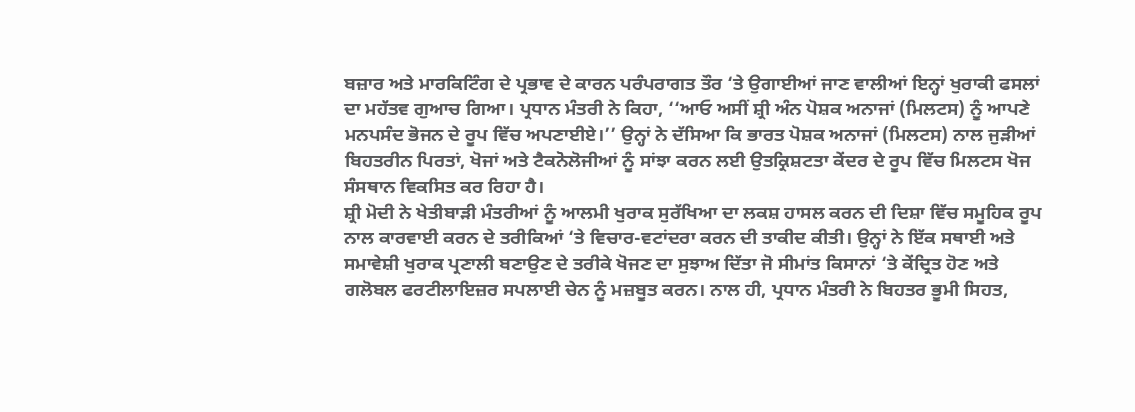ਬਜ਼ਾਰ ਅਤੇ ਮਾਰਕਿਟਿੰਗ ਦੇ ਪ੍ਰਭਾਵ ਦੇ ਕਾਰਨ ਪਰੰਪਰਾਗਤ ਤੌਰ ‘ਤੇ ਉਗਾਈਆਂ ਜਾਣ ਵਾਲੀਆਂ ਇਨ੍ਹਾਂ ਖੁਰਾਕੀ ਫਸਲਾਂ ਦਾ ਮਹੱਤਵ ਗੁਆਚ ਗਿਆ। ਪ੍ਰਧਾਨ ਮੰਤਰੀ ਨੇ ਕਿਹਾ, ‘‘ਆਓ ਅਸੀਂ ਸ਼੍ਰੀ ਅੰਨ ਪੋਸ਼ਕ ਅਨਾਜਾਂ (ਮਿਲਟਸ) ਨੂੰ ਆਪਣੇ ਮਨਪਸੰਦ ਭੋਜਨ ਦੇ ਰੂਪ ਵਿੱਚ ਅਪਣਾਈਏ।’’ ਉਨ੍ਹਾਂ ਨੇ ਦੱਸਿਆ ਕਿ ਭਾਰਤ ਪੋਸ਼ਕ ਅਨਾਜਾਂ (ਮਿਲਟਸ) ਨਾਲ ਜੁੜੀਆਂ ਬਿਹਤਰੀਨ ਪਿਰਤਾਂ, ਖੋਜਾਂ ਅਤੇ ਟੈਕਨੋਲੋਜੀਆਂ ਨੂੰ ਸਾਂਝਾ ਕਰਨ ਲਈ ਉਤਕ੍ਰਿਸ਼ਟਤਾ ਕੇਂਦਰ ਦੇ ਰੂਪ ਵਿੱਚ ਮਿਲਟਸ ਖੋਜ ਸੰਸਥਾਨ ਵਿਕਸਿਤ ਕਰ ਰਿਹਾ ਹੈ।
ਸ਼੍ਰੀ ਮੋਦੀ ਨੇ ਖੇਤੀਬਾੜੀ ਮੰਤਰੀਆਂ ਨੂੰ ਆਲਮੀ ਖੁਰਾਕ ਸੁਰੱਖਿਆ ਦਾ ਲਕਸ਼ ਹਾਸਲ ਕਰਨ ਦੀ ਦਿਸ਼ਾ ਵਿੱਚ ਸਮੂਹਿਕ ਰੂਪ ਨਾਲ ਕਾਰਵਾਈ ਕਰਨ ਦੇ ਤਰੀਕਿਆਂ ‘ਤੇ ਵਿਚਾਰ-ਵਟਾਂਦਰਾ ਕਰਨ ਦੀ ਤਾਕੀਦ ਕੀਤੀ। ਉਨ੍ਹਾਂ ਨੇ ਇੱਕ ਸਥਾਈ ਅਤੇ ਸਮਾਵੇਸ਼ੀ ਖੁਰਾਕ ਪ੍ਰਣਾਲੀ ਬਣਾਉਣ ਦੇ ਤਰੀਕੇ ਖੋਜਣ ਦਾ ਸੁਝਾਅ ਦਿੱਤਾ ਜੋ ਸੀਮਾਂਤ ਕਿਸਾਨਾਂ ‘ਤੇ ਕੇਂਦ੍ਰਿਤ ਹੋਣ ਅਤੇ ਗਲੋਬਲ ਫਰਟੀਲਾਇਜ਼ਰ ਸਪਲਾਈ ਚੇਨ ਨੂੰ ਮਜ਼ਬੂਤ ਕਰਨ। ਨਾਲ ਹੀ, ਪ੍ਰਧਾਨ ਮੰਤਰੀ ਨੇ ਬਿਹਤਰ ਭੂਮੀ ਸਿਹਤ,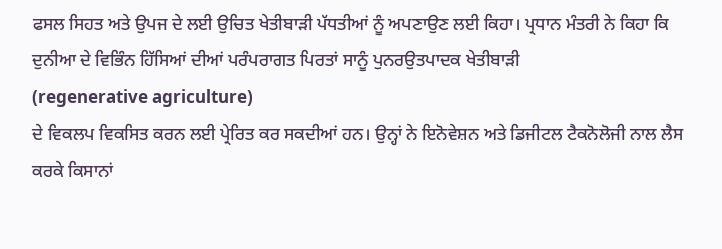ਫਸਲ ਸਿਹਤ ਅਤੇ ਉਪਜ ਦੇ ਲਈ ਉਚਿਤ ਖੇਤੀਬਾੜੀ ਪੱਧਤੀਆਂ ਨੂੰ ਅਪਣਾਉਣ ਲਈ ਕਿਹਾ। ਪ੍ਰਧਾਨ ਮੰਤਰੀ ਨੇ ਕਿਹਾ ਕਿ ਦੁਨੀਆ ਦੇ ਵਿਭਿੰਨ ਹਿੱਸਿਆਂ ਦੀਆਂ ਪਰੰਪਰਾਗਤ ਪਿਰਤਾਂ ਸਾਨੂੰ ਪੁਨਰਉਤਪਾਦਕ ਖੇਤੀਬਾੜੀ
(regenerative agriculture)
ਦੇ ਵਿਕਲਪ ਵਿਕਸਿਤ ਕਰਨ ਲਈ ਪ੍ਰੇਰਿਤ ਕਰ ਸਕਦੀਆਂ ਹਨ। ਉਨ੍ਹਾਂ ਨੇ ਇਨੋਵੇਸ਼ਨ ਅਤੇ ਡਿਜੀਟਲ ਟੈਕਨੋਲੋਜੀ ਨਾਲ ਲੈਸ ਕਰਕੇ ਕਿਸਾਨਾਂ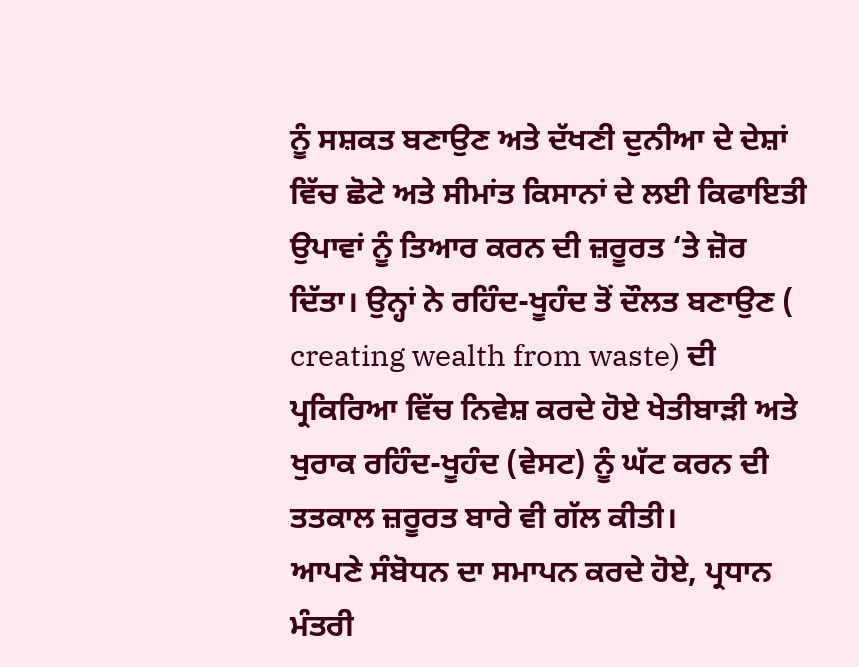ਨੂੰ ਸਸ਼ਕਤ ਬਣਾਉਣ ਅਤੇ ਦੱਖਣੀ ਦੁਨੀਆ ਦੇ ਦੇਸ਼ਾਂ ਵਿੱਚ ਛੋਟੇ ਅਤੇ ਸੀਮਾਂਤ ਕਿਸਾਨਾਂ ਦੇ ਲਈ ਕਿਫਾਇਤੀ ਉਪਾਵਾਂ ਨੂੰ ਤਿਆਰ ਕਰਨ ਦੀ ਜ਼ਰੂਰਤ ‘ਤੇ ਜ਼ੋਰ ਦਿੱਤਾ। ਉਨ੍ਹਾਂ ਨੇ ਰਹਿੰਦ-ਖੂਹੰਦ ਤੋਂ ਦੌਲਤ ਬਣਾਉਣ ( creating wealth from waste) ਦੀ ਪ੍ਰਕਿਰਿਆ ਵਿੱਚ ਨਿਵੇਸ਼ ਕਰਦੇ ਹੋਏ ਖੇਤੀਬਾੜੀ ਅਤੇ ਖੁਰਾਕ ਰਹਿੰਦ-ਖੂਹੰਦ (ਵੇਸਟ) ਨੂੰ ਘੱਟ ਕਰਨ ਦੀ ਤਤਕਾਲ ਜ਼ਰੂਰਤ ਬਾਰੇ ਵੀ ਗੱਲ ਕੀਤੀ।
ਆਪਣੇ ਸੰਬੋਧਨ ਦਾ ਸਮਾਪਨ ਕਰਦੇ ਹੋਏ, ਪ੍ਰਧਾਨ ਮੰਤਰੀ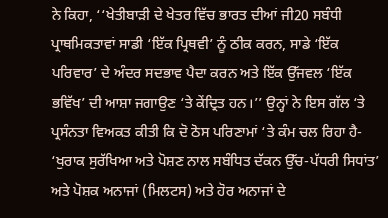ਨੇ ਕਿਹਾ, ‘‘ਖੇਤੀਬਾੜੀ ਦੇ ਖੇਤਰ ਵਿੱਚ ਭਾਰਤ ਦੀਆਂ ਜੀ20 ਸਬੰਧੀ ਪ੍ਰਾਥਮਿਕਤਾਵਾਂ ਸਾਡੀ ‘ਇੱਕ ਪ੍ਰਿਥਵੀ’ ਨੂੰ ਠੀਕ ਕਰਨ, ਸਾਡੇ ‘ਇੱਕ ਪਰਿਵਾਰ’ ਦੇ ਅੰਦਰ ਸਦਭਾਵ ਪੈਦਾ ਕਰਨ ਅਤੇ ਇੱਕ ਉੱਜਵਲ ‘ਇੱਕ ਭਵਿੱਖ’ ਦੀ ਆਸ਼ਾ ਜਗਾਉਣ ‘ਤੇ ਕੇਂਦ੍ਰਿਤ ਹਨ।’’ ਉਨ੍ਹਾਂ ਨੇ ਇਸ ਗੱਲ ‘ਤੇ ਪ੍ਰਸੰਨਤਾ ਵਿਅਕਤ ਕੀਤੀ ਕਿ ਦੋ ਠੋਸ ਪਰਿਣਾਮਾਂ ‘ਤੇ ਕੰਮ ਚਲ ਰਿਹਾ ਹੈ- ‘ਖੁਰਾਕ ਸੁਰੱਖਿਆ ਅਤੇ ਪੋਸ਼ਣ ਨਾਲ ਸਬੰਧਿਤ ਦੱਕਨ ਉੱਚ-ਪੱਧਰੀ ਸਿਧਾਂਤ’ ਅਤੇ ਪੋਸ਼ਕ ਅਨਾਜਾਂ (ਮਿਲਟਸ) ਅਤੇ ਹੋਰ ਅਨਾਜਾਂ ਦੇ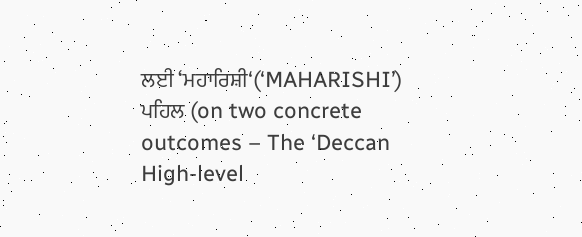ਲਈ ‘ਮਹਾਰਿਸ਼ੀ‘(‘MAHARISHI’) ਪਹਿਲ (on two concrete outcomes – The ‘Deccan High-level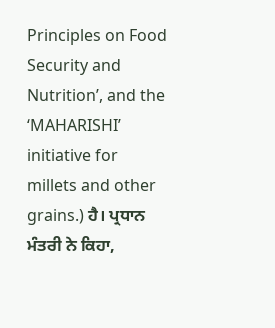Principles on Food Security and Nutrition’, and the ‘MAHARISHI’ initiative for millets and other grains.) ਹੈ। ਪ੍ਰਧਾਨ ਮੰਤਰੀ ਨੇ ਕਿਹਾ,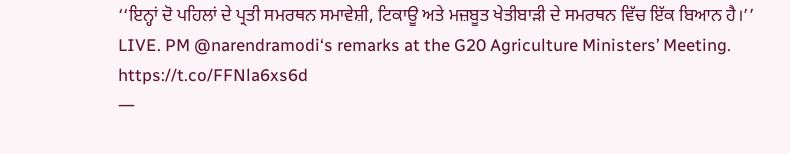‘‘ਇਨ੍ਹਾਂ ਦੋ ਪਹਿਲਾਂ ਦੇ ਪ੍ਰਤੀ ਸਮਰਥਨ ਸਮਾਵੇਸ਼ੀ, ਟਿਕਾਊ ਅਤੇ ਮਜ਼ਬੂਤ ਖੇਤੀਬਾੜੀ ਦੇ ਸਮਰਥਨ ਵਿੱਚ ਇੱਕ ਬਿਆਨ ਹੈ।’’
LIVE. PM @narendramodi‘s remarks at the G20 Agriculture Ministers’ Meeting. https://t.co/FFNla6xs6d
—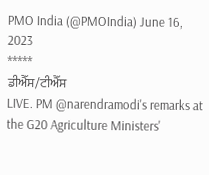PMO India (@PMOIndia) June 16, 2023
*****
ਡੀਐੱਸ/ਟੀਐੱਸ
LIVE. PM @narendramodi's remarks at the G20 Agriculture Ministers'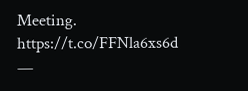Meeting. https://t.co/FFNla6xs6d
—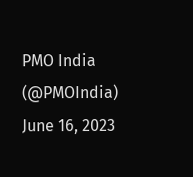PMO India (@PMOIndia) June 16, 2023